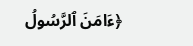﴿ءَامَنَ ٱلرَّسُولُ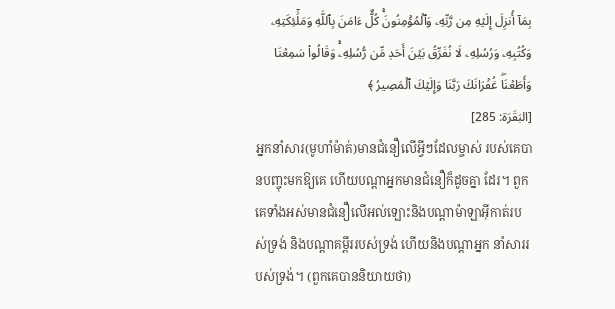بِمَآ أُنزِلَ إِلَيۡهِ مِن رَّبِّهِۦ وَٱلۡمُؤۡمِنُونَۚ كُلٌّ ءَامَنَ بِٱللَّهِ وَمَلَٰٓئِكَتِهِۦ وَكُتُبِهِۦ وَرُسُلِهِۦ لَا نُفَرِّقُ بَيۡنَ أَحَدٖ مِّن رُّسُلِهِۦۚ وَقَالُواْ سَمِعۡنَا وَأَطَعۡنَاۖ غُفۡرَانَكَ رَبَّنَا وَإِلَيۡكَ ٱلۡمَصِيرُ ﴾
[البَقَرَة: 285]
អ្នកនាំសារ(មូហាំម៉ាត់)មានជំនឿលើអ្វីៗដែលម្ចាស់ របស់គេបានបញ្ចុះមកឱ្យគេ ហើយបណ្ដាអ្នកមានជំនឿក៏ដូចគ្នា ដែរ។ ពួកគេទាំងអស់មានជំនឿលើអល់ឡោះនិងបណ្ដាម៉ាឡាអ៊ីកាត់របស់ទ្រង់ និងបណ្ដាគម្ពីររបស់ទ្រង់ ហើយនិងបណ្ដាអ្នក នាំសាររបស់ទ្រង់។ (ពួកគេបាននិយាយថា)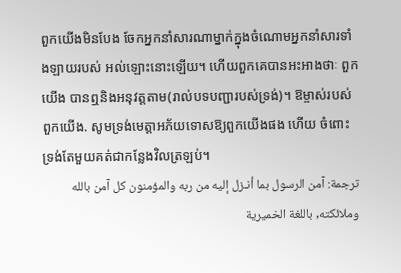ពួកយើងមិនបែង ចែកអ្នកនាំសារណាម្នាក់ក្នុងចំណោមអ្នកនាំសារទាំងឡាយរបស់ អល់ឡោះនោះឡើយ។ ហើយពួកគេបានអះអាងថាៈ ពួកយើង បានឮនិងអនុវត្ដតាម(រាល់បទបញ្ជារបស់ទ្រង់)។ ឱម្ចាស់របស់ពួកយើង. សូមទ្រង់មេត្ដាអភ័យទោសឱ្យពួកយើងផង ហើយ ចំពោះទ្រង់តែមួយគត់ជាកន្លែងវិលត្រឡប់។
ترجمة: آمن الرسول بما أنـزل إليه من ربه والمؤمنون كل آمن بالله وملائكته, باللغة الخميرية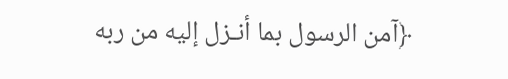﴿آمن الرسول بما أنـزل إليه من ربه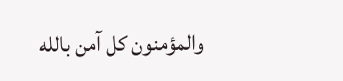والمؤمنون كل آمن بالله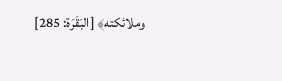وملائكته﴾ [البَقَرَة: 285]